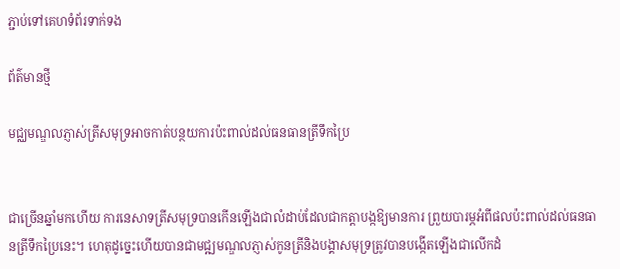ភ្ជាប់ទៅគេហទំព័រទាក់ទង

ព័ត៌មានថ្មី

មជ្ឈមណ្ឌលភ្ញាស់ត្រីសមុទ្រអាចកាត់បន្ថយការប៉ះពាល់ដល់ធនធានត្រីទឹកប្រៃ


ជាច្រើនឆ្នាំមកហើយ ការនេសាទត្រីសមុទ្របានកើនឡើងជាលំដាប់ដែលជាកត្តាបង្កឱ្យមានការ ព្រួយបារម្ភអំពីផលប៉ះពាល់ដល់ធនធានត្រីទឹកប្រៃនេះ។ ហេតុដូច្នេះហើយបានជាមជ្ឍមណ្ឌលភ្ញាស់កូនត្រីនិងបង្គាសមុទ្រត្រូវបានបង្កើតឡើងជាលើកដំ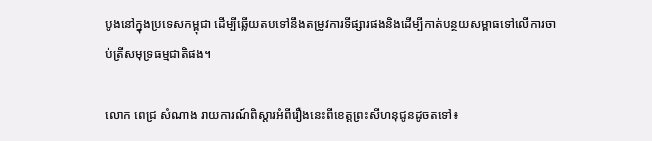បូងនៅក្នុងប្រទេសកម្ពុជា ដើម្បីឆ្លើយតបទៅនឹងតម្រូវការទីផ្សារផងនិងដើម្បីកាត់បន្ថយសម្ពាធទៅលើការចាប់ត្រីសមុទ្រធម្មជាតិផង។

លោក ពេជ្រ សំណាង រាយការណ៍ពិស្តារអំពីរឿងនេះពីខេត្តព្រះសីហនុជូនដូចតទៅ៖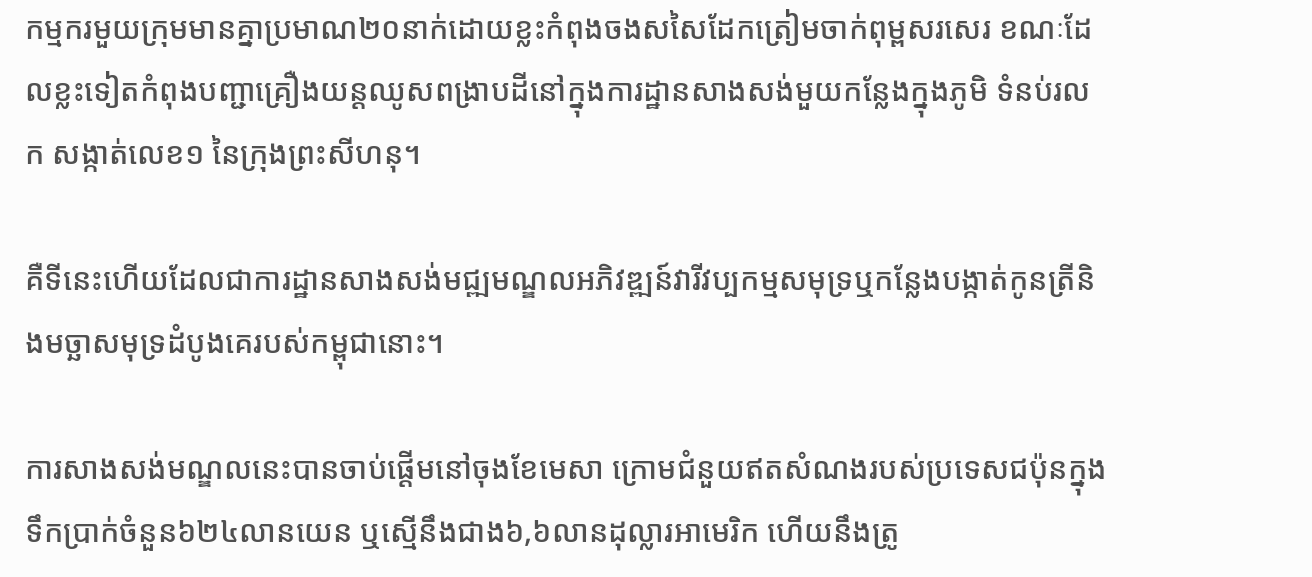កម្មករមួយក្រុមមានគ្នាប្រមាណ២០នាក់ដោយខ្លះកំពុងចងសសៃដែកត្រៀមចាក់ពុម្ពសរសេរ ខណៈដែលខ្លះទៀតកំពុងបញ្ជាគ្រឿងយន្តឈូសពង្រាបដីនៅក្នុងការដ្ឋានសាងសង់មួយកន្លែងក្នុងភូមិ ទំនប់រលក សង្កាត់លេខ១ នៃក្រុងព្រះសីហនុ។

គឺទីនេះហើយដែលជាការដ្ឋានសាងសង់មជ្ឍមណ្ឌលអភិវឌ្ឍន៍វារីវប្បកម្មសមុទ្រឬកន្លែងបង្កាត់កូនត្រីនិងមច្ឆាសមុទ្រដំបូងគេរបស់កម្ពុជានោះ។

ការសាងសង់មណ្ឌលនេះបានចាប់ផ្តើមនៅចុងខែមេសា ក្រោមជំនួយឥតសំណងរបស់ប្រទេសជប៉ុនក្នុងទឹកប្រាក់ចំនួន៦២៤លានយេន ឬស្មើនឹងជាង៦,៦លានដុល្លារអាមេរិក ហើយនឹងត្រូ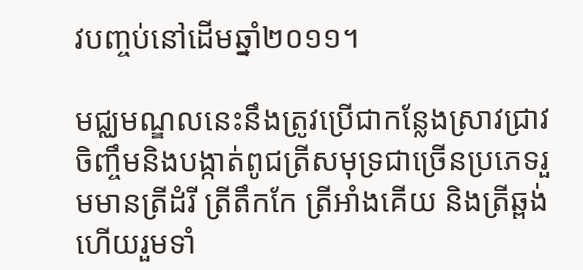វបញ្ចប់នៅដើមឆ្នាំ២០១១។

មជ្ឈមណ្ឌលនេះនឹងត្រូវប្រើជាកន្លែងស្រាវជ្រាវ ចិញ្ចឹមនិងបង្កាត់ពូជត្រីសមុទ្រជាច្រើនប្រភេទរួមមានត្រីដំរី ត្រីតឹកកែ ត្រីអាំងគើយ និងត្រីឆ្ពង់ ហើយរួមទាំ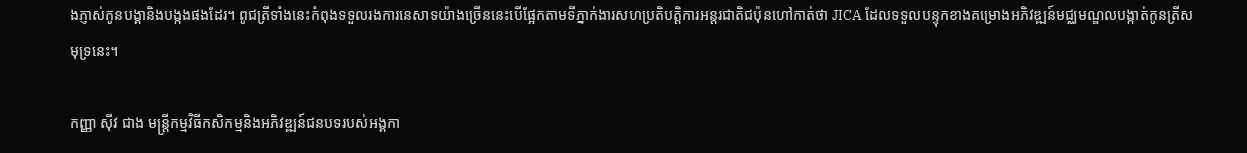ងភ្ញាស់កូនបង្គានិងបង្កងផងដែរ។ ពូជត្រីទាំងនេះកំពុងទទួលរងការនេសាទយ៉ាងច្រើននេះបើផ្អែកតាមទីភ្នាក់ងារសហប្រតិបត្តិការអន្តរជាតិជប៉ុនហៅកាត់ថា JICA ដែលទទួលបន្ទុកខាងគម្រោងអភិវឌ្ឍន៍មជ្ឈមណ្ឌលបង្កាត់កូនត្រីសមុទ្រនេះ។

កញ្ញា ស៊ីវ ជាង មន្រ្តីកម្មវិធីកសិកម្មនិងអភិវឌ្ឍន៍ជនបទរបស់អង្គកា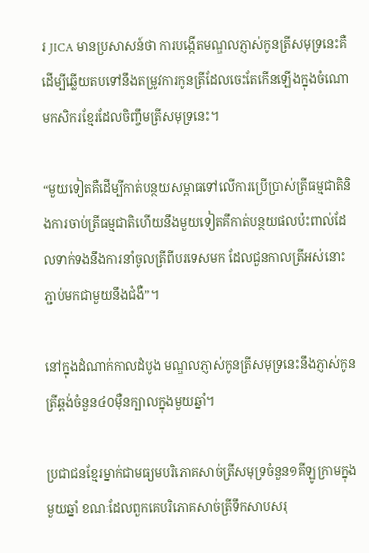រ JICA មានប្រសាសន៍ថា ការបង្កើតមណ្ឌលភ្ញាស់កូនត្រីសមុទ្រនេះគឺដើម្បីឆ្លើយតបទៅនឹងតម្រូវការកូនត្រីដែលចេះតែកើនឡើងក្នុងចំណោមកសិករខ្មែរដែលចិញ្ចឹមត្រីសមុទ្រនេះ។

“មួយទៀតគឺដើម្បីកាត់បន្ថយសម្ពាធទៅលើការប្រើប្រាស់ត្រីធម្មជាតិនិងការចាប់ត្រីធម្មជាតិហើយនឹងមួយទៀតគឹកាត់បន្ថយផលប៉ះពាល់ដែលទាក់ទងនឹងការនាំចូលត្រីពីបរទេសមក ដែលជួនកាលត្រីអស់នោះភ្ជាប់មកជាមួយនឹងជំងឺ”។

នៅក្នុងដំណាក់កាលដំបូង មណ្ឌលភ្ញាស់កូនត្រីសមុទ្រនេះនឹងភ្ញាស់កូនត្រីឆ្ពង់ចំនួន៤០ម៉ឺនក្បាលក្នុងមួយឆ្នាំ។

ប្រជាជនខ្មែរម្នាក់ជាមធ្យមបរិភោគសាច់ត្រីសមុទ្រចំនួន១គីឡូក្រាមក្នុងមួយឆ្នាំ ខណៈដែលពួកគេបរិភោគសាច់ត្រីទឹកសាបសរុ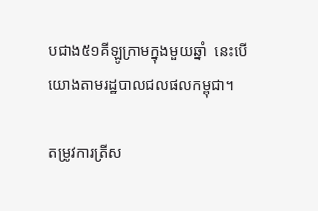បជាង៥១គីឡូក្រាមក្នុងមួយឆ្នាំ  នេះបើយោងតាមរដ្ឋបាលជលផលកម្ពុជា។

តម្រូវការត្រីស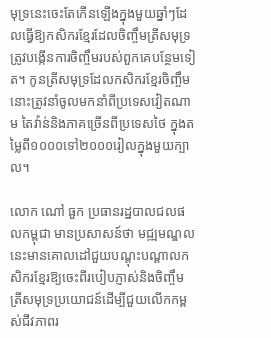មុទ្រនេះចេះតែកើនឡើងក្នុងមួយឆ្នាំៗដែលធ្វើឱ្យកសិករខ្មែរដែលចិញ្ចឹមត្រីសមុទ្រត្រូវបង្កើនការចិញ្ចឹមរបស់ពួកគេបន្ថែមទៀត។ កូនត្រីសមុទ្រដែលកសិករខ្មែរចិញ្ចឹមនោះត្រូវនាំចូលមកនាំពីប្រទេសវៀតណាម តៃវ៉ាន់និងភាគច្រើនពីប្រទេសថៃ ក្នុងតម្លៃពី១០០០ទៅ២០០០រៀលក្នុងមួយក្បាល។

លោក ណៅ ធួក ប្រធានរដ្ឋបាលជលផលកម្ពុជា មានប្រសាសន៍ថា មជ្ឍមណ្ឌលនេះមានគោលដៅជួយបណ្តុះបណ្តាលកសិករខ្មែរឱ្យចេះពីរបៀបភ្ញាស់និងចិញ្ចឹមត្រីសមុទ្រប្រយោជន៍ដើម្បីជួយលើកកម្ពស់ជីវភាពរ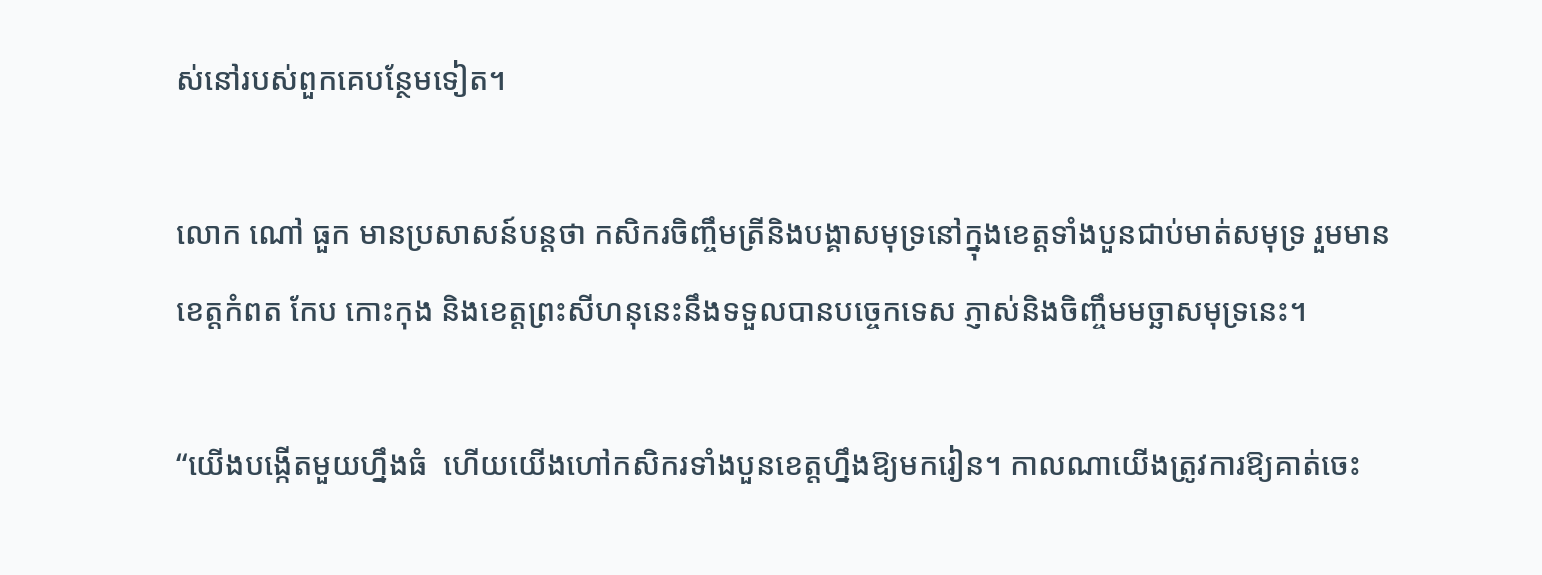ស់នៅរបស់ពួកគេបន្ថែមទៀត។

លោក ណៅ ធួក មានប្រសាសន៍បន្តថា កសិករចិញ្ចឹមត្រីនិងបង្គាសមុទ្រនៅក្នុងខេត្តទាំងបួនជាប់មាត់សមុទ្រ រួមមានខេត្តកំពត កែប កោះកុង និងខេត្តព្រះសីហនុនេះនឹងទទួលបានបច្ចេកទេស ភ្ញាស់និងចិញ្ចឹមមច្ឆាសមុទ្រនេះ។

“យើងបង្កើតមួយហ្នឹងធំ  ហើយយើងហៅកសិករទាំងបួនខេត្តហ្នឹងឱ្យមករៀន។ កាលណាយើងត្រូវការឱ្យគាត់ចេះ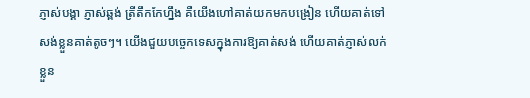ភ្ញាស់បង្គា ភ្ញាស់ឆ្ពង់ ត្រីតឹកកែហ្នឹង គឺយើងហៅគាត់យកមកបង្រៀន ហើយគាត់ទៅសង់ខ្លួនគាត់តូចៗ។ យើងជួយបច្ចេកទេសក្នុងការឱ្យគាត់សង់ ហើយគាត់ភ្ញាស់លក់ខ្លួន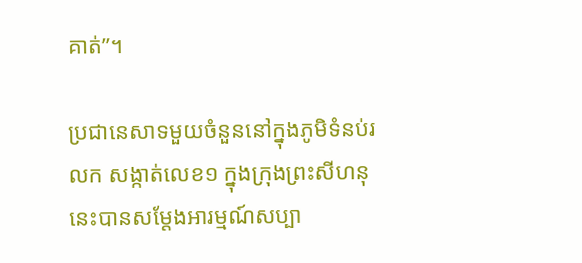គាត់”។

ប្រជានេសាទមួយចំនួននៅក្នុងភូមិទំនប់រលក សង្កាត់លេខ១ ក្នុងក្រុងព្រះសីហនុនេះបានសម្តែងអារម្មណ៍សប្បា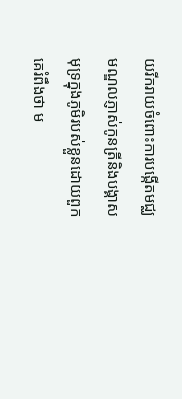យរីករាយចំពោះការបង្កើតមជ្ឈមណ្ឌលភ្ញាស់កូនត្រីនិងបង្គាសមុទ្រក្នុងភូមិរបស់ខ្លួនដោយពួកគេរំពឹងថា ម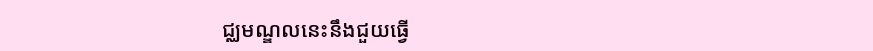ជ្ឈមណ្ឌលនេះនឹងជួយធ្វើ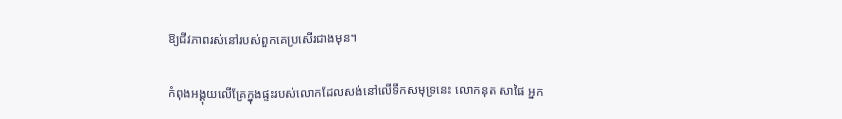ឱ្យជីវភាពរស់នៅរបស់ពួកគេប្រសើរជាងមុន។

កំពុងអង្គុយលើគ្រែក្នុងផ្ទះរបស់លោកដែលសង់នៅលើទឹកសមុទ្រនេះ លោកនុត សាផៃ អ្នក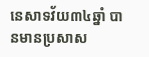នេសាទវ័យ៣៤ឆ្នាំ បានមានប្រសាស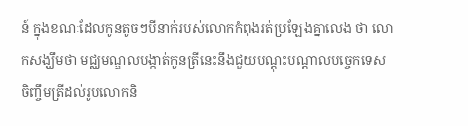ន៍ ក្នុងខណៈដែលកូនតូចៗបីនាក់របស់លោកកំពុងរត់ប្រឡែងគ្នាលេង ថា លោកសង្ឃឹមថា មជ្ឈមណ្ឌលបង្កាត់កូនត្រីនេះនឹងជួយបណ្តុះបណ្តាលបច្ចេកទេសចិញ្ចឹមត្រីដល់រូបលោកនិ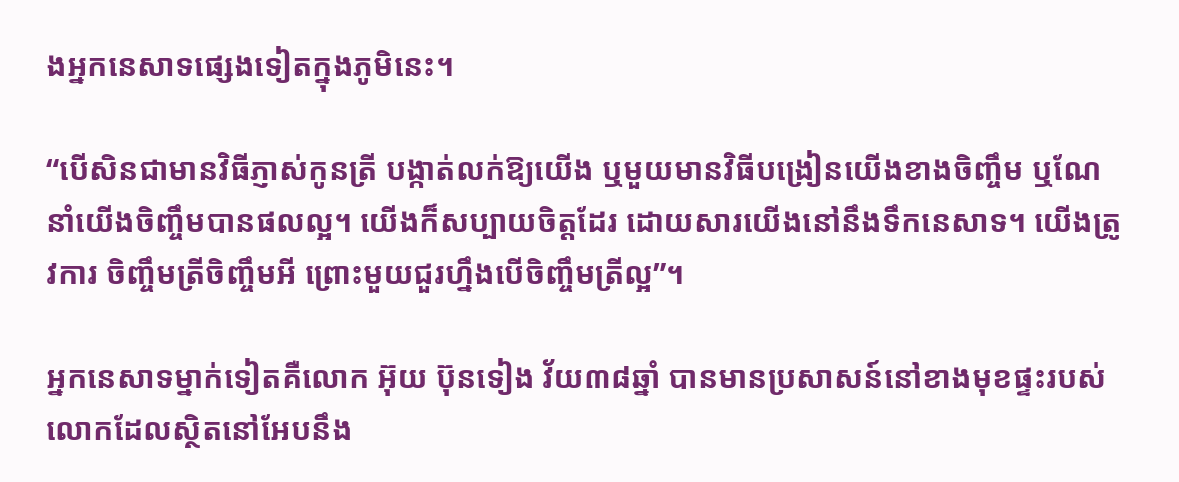ងអ្នកនេសាទផ្សេងទៀតក្នុងភូមិនេះ។

“បើសិនជាមានវិធីភ្ញាស់កូនត្រី បង្កាត់លក់ឱ្យយើង ឬមួយមានវិធីបង្រៀនយើងខាងចិញ្ចឹម ឬណែនាំយើងចិញ្ចឹមបានផលល្អ។ យើងក៏សប្បាយចិត្តដែរ ដោយសារយើងនៅនឹងទឹកនេសាទ។ យើងត្រូវការ ចិញ្ចឹមត្រីចិញ្ចឹមអី ព្រោះមួយជួរហ្នឹងបើចិញ្ចឹមត្រីល្អ”។

អ្នកនេសាទម្នាក់ទៀតគឺលោក អ៊ុយ ប៊ុនទៀង វ័យ៣៨ឆ្នាំ បានមានប្រសាសន៍នៅខាងមុខផ្ទះរបស់លោកដែលស្ថិតនៅអែបនឹង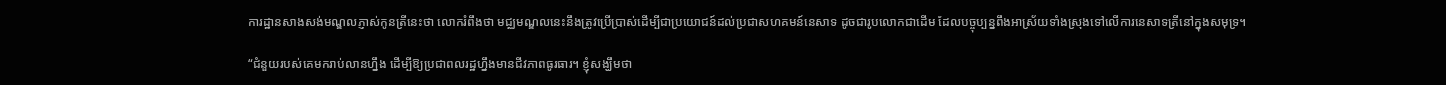ការដ្ឋានសាងសង់មណ្ឌលភ្ញាស់កូនត្រីនេះថា លោករំពឹងថា មជ្ឈមណ្ឌលនេះនឹងត្រូវប្រើប្រាស់ដើម្បីជាប្រយោជន៍ដល់ប្រជាសហគមន៍នេសាទ ដូចជារូបលោកជាដើម ដែលបច្ចុប្បន្នពឹងអាស្រ័យទាំងស្រុងទៅលើការនេសាទត្រីនៅក្នុងសមុទ្រ។

“ជំនួយរបស់គេមករាប់លានហ្នឹង ដើម្បីឱ្យប្រជាពលរដ្ឋហ្នឹងមានជីវភាពធូរធារ។ ខ្ញុំសង្ឃឹមថា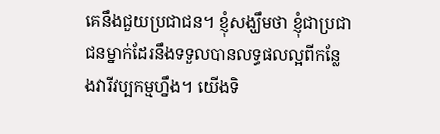គេនឹងជួយប្រជាជន។ ខ្ញុំសង្ឃឹមថា ខ្ញុំជាប្រជាជនម្នាក់ដែរនឹងទទួលបានលទ្ធផលល្អពីកន្លែងវារីវប្បកម្មហ្នឹង។ យើងទិ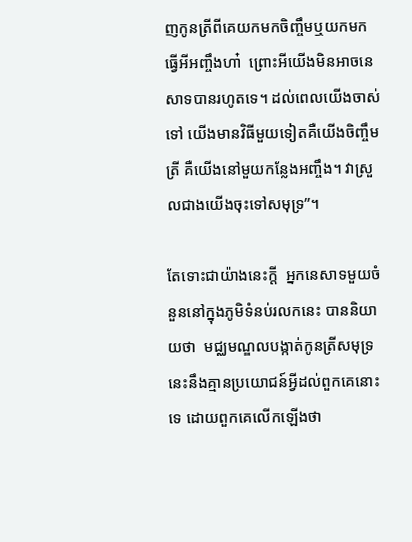ញកូនត្រីពីគេយកមកចិញ្ចឹមឬយកមកធ្វើអីអញ្ចឹងហា៎  ព្រោះអីយើងមិនអាចនេសាទបានរហូតទេ។ ដល់ពេលយើងចាស់ទៅ យើងមានវិធីមួយទៀតគឺយើងចិញ្ចឹមត្រី គឺយើងនៅមួយកន្លែងអញ្ចឹង។ វាស្រួលជាងយើងចុះទៅសមុទ្រ”។

តែទោះជាយ៉ាងនេះក្តី  អ្នកនេសាទមួយចំនួននៅក្នុងភូមិទំនប់រលកនេះ បាននិយាយថា  មជ្ឈមណ្ឌលបង្កាត់កូនត្រីសមុទ្រនេះនឹងគ្មានប្រយោជន៍អ្វីដល់ពួកគេនោះទេ ដោយពួកគេលើកឡើងថា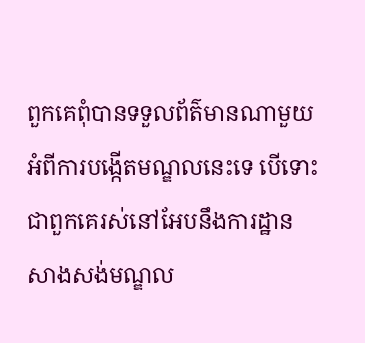ពួកគេពុំបានទទួលព័ត៌មានណាមួយអំពីការបង្កើតមណ្ឌលនេះទេ បើទោះជាពួកគេរស់នៅអែបនឹងការដ្ឋានសាងសង់មណ្ឌល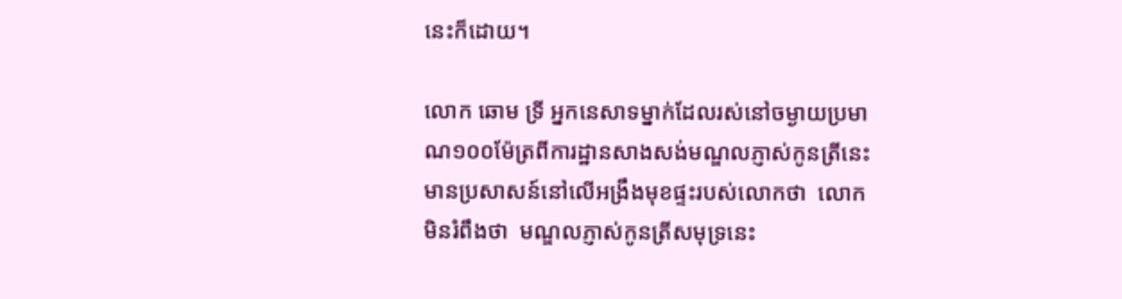នេះក៏ដោយ។

លោក ឆោម ទ្រី អ្នកនេសាទម្នាក់ដែលរស់នៅចម្ងាយប្រមាណ១០០ម៉ែត្រពីការដ្ឋានសាងសង់មណ្ឌលភ្ញាស់កូនត្រីនេះ មានប្រសាសន៍នៅលើអង្រឹងមុខផ្ទះរបស់លោកថា  លោកមិនរំពឹងថា  មណ្ឌលភ្ញាស់កូនត្រីសមុទ្រនេះ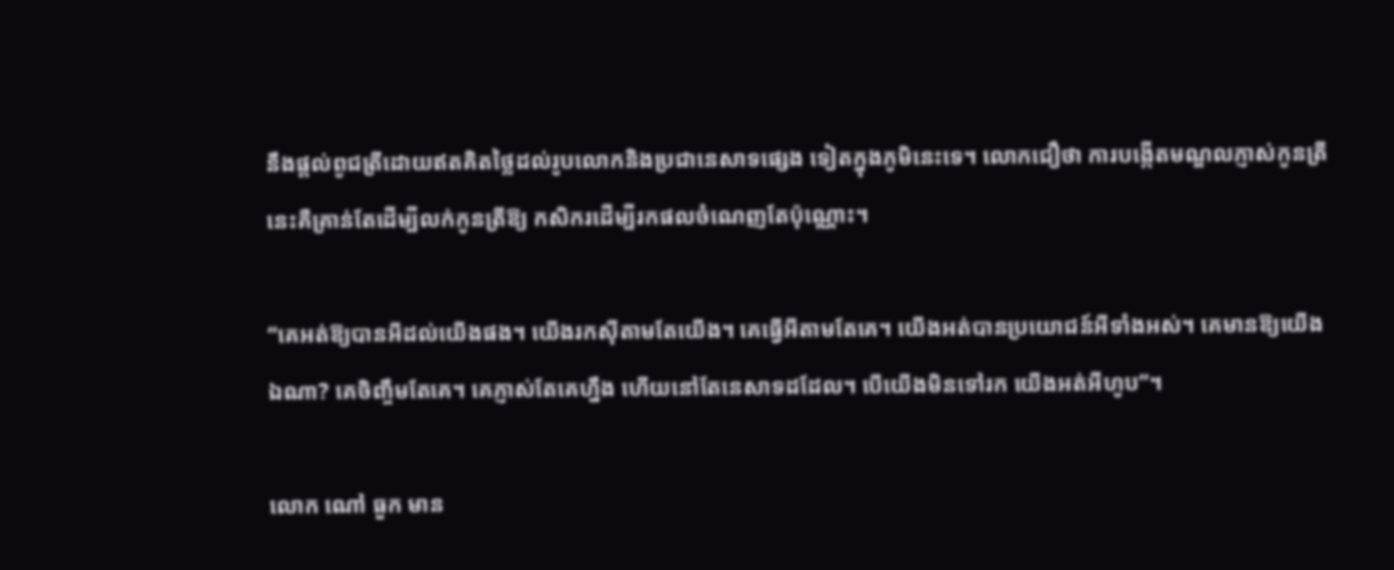នឹងផ្តល់ពូជត្រីដោយឥតគិតថ្លៃដល់រូបលោកនិងប្រជានេសាទផ្សេង ទៀតក្នុងភូមិនេះទេ។ លោកជឿថា ការបង្កើតមណ្ឌលភ្ញាស់កូនត្រីនេះគឺគ្រាន់តែដើម្បីលក់កូនត្រីឱ្យ កសិករដើម្បីរកផលចំណេញតែប៉ុណ្ណោះ។

“គេអត់ឱ្យបានអីដល់យើងផង។ យើងរកស៊ីតាមតែយើង។ គេធ្វើអីតាមតែគេ។ យើងអត់បានប្រយោជន៍អីទាំងអស់។ គេមានឱ្យយើងឯណា? គេចិញ្ចឹមតែគេ។ គេភ្ញាស់តែគេហ្នឹង ហើយនៅតែនេសាទដដែល។ បើយើងមិនទៅរក យើងអត់អីហូប”។

លោក ណៅ ធួក មាន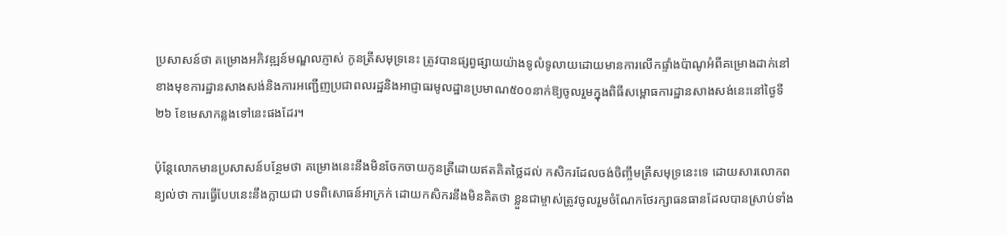ប្រសាសន៍ថា គម្រោងអភិវឌ្ឍន៍មណ្ឌលភ្ញាស់ កូនត្រីសមុទ្រនេះ ត្រូវបានផ្សព្វផ្សាយយ៉ាងទូលំទូលាយដោយមានការលើកផ្ទាំងប៉ាណូអំពីគម្រោងដាក់នៅខាងមុខការដ្ឋានសាងសង់និងការអញ្ជើញប្រជាពលរដ្ឋនិងអាជ្ញាធរមូលដ្ឋានប្រមាណ៥០០នាក់ឱ្យចូលរួមក្នុងពិធីសម្ពោធការដ្ឋានសាងសង់នេះនៅថ្ងៃទី២៦ ខែមេសាកន្លងទៅនេះផងដែរ។

ប៉ុន្តែលោកមានប្រសាសន៍បន្ថែមថា គម្រោងនេះនឹងមិនចែកចាយកូនត្រីដោយឥតគិតថ្លៃដល់ កសិករដែលចង់ចិញ្ចឹមត្រីសមុទ្រនេះទេ ដោយសារលោកពន្យល់ថា ការធ្វើបែបនេះនឹងក្លាយជា បទពិសោធន៍អាក្រក់ ដោយកសិករនឹងមិនគិតថា ខ្លួនជាម្ចាស់ត្រូវចូលរួមចំណែកថែរក្សាធនធានដែលបានស្រាប់ទាំង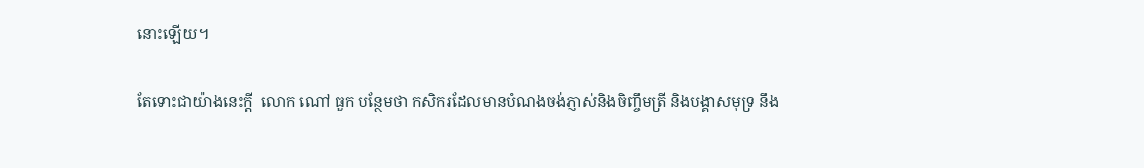នោះឡើយ។

តែទោះជាយ៉ាងនេះក្តី  លោក ណៅ ធួក បន្ថែមថា កសិករដែលមានបំណងចង់ភ្ញាស់និងចិញ្ចឹមត្រី និងបង្គាសមុទ្រ នឹង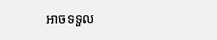អាចទទួល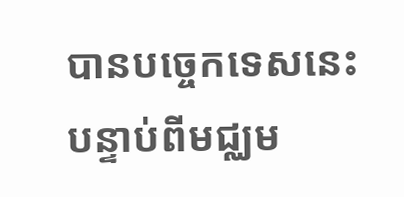បានបច្ចេកទេសនេះ បន្ទាប់ពីមជ្ឈម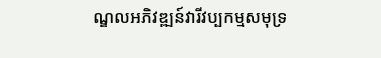ណ្ឌលអភិវឌ្ឍន៍វារីវប្បកម្មសមុទ្រ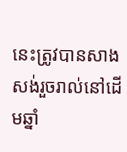នេះត្រូវបានសាងសង់រួចរាល់នៅដើមឆ្នាំ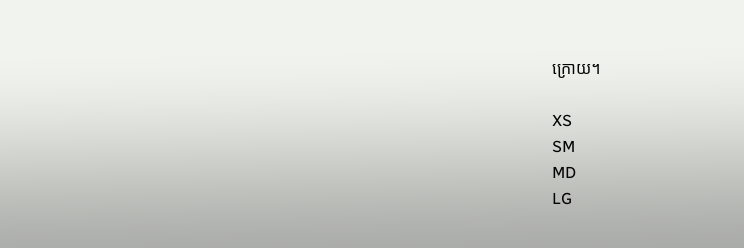ក្រោយ។

XS
SM
MD
LG